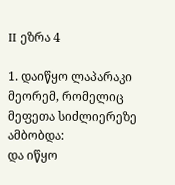II ეზრა 4

1. დაიწყო ლაპარაკი მეორემ, რომელიც მეფეთა სიძლიერეზე ამბობდა:
და იწყო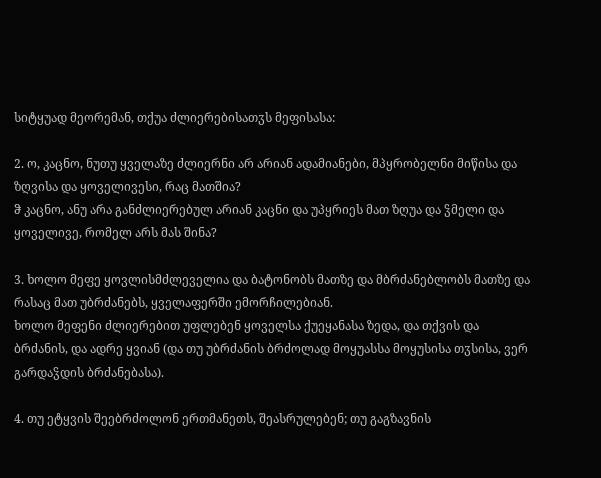სიტყუად მეორემან, თქუა ძლიერებისათჳს მეფისასა:

2. ო, კაცნო, ნუთუ ყველაზე ძლიერნი არ არიან ადამიანები, მპყრობელნი მიწისა და ზღვისა და ყოველივესი, რაც მათშია?
ჵ კაცნო, ანუ არა განძლიერებულ არიან კაცნი და უპყრიეს მათ ზღუა და ჴმელი და ყოველივე, რომელ არს მას შინა?

3. ხოლო მეფე ყოვლისმძლეველია და ბატონობს მათზე და მბრძანებლობს მათზე და რასაც მათ უბრძანებს, ყველაფერში ემორჩილებიან.
ხოლო მეფენი ძლიერებით უფლებენ ყოველსა ქუეყანასა ზედა, და თქვის და ბრძანის, და ადრე ყვიან (და თუ უბრძანის ბრძოლად მოყუასსა მოყუსისა თჳსისა, ვერ გარდაჴდის ბრძანებასა).

4. თუ ეტყვის შეებრძოლონ ერთმანეთს, შეასრულებენ; თუ გაგზავნის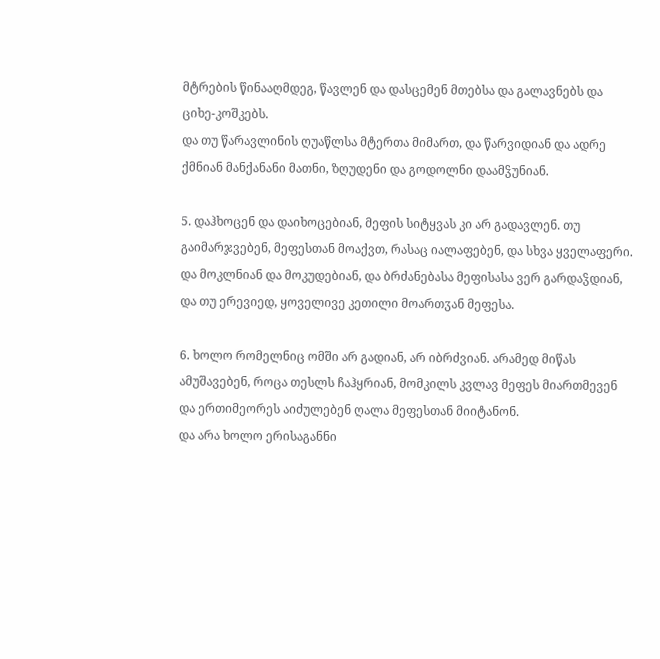მტრების წინააღმდეგ, წავლენ და დასცემენ მთებსა და გალავნებს და ციხე-კოშკებს.
და თუ წარავლინის ღუაწლსა მტერთა მიმართ, და წარვიდიან და ადრე ქმნიან მანქანანი მათნი, ზღუდენი და გოდოლნი დაამჴუნიან.

5. დაჰხოცენ და დაიხოცებიან, მეფის სიტყვას კი არ გადავლენ. თუ გაიმარჯვებენ, მეფესთან მოაქვთ, რასაც იალაფებენ, და სხვა ყველაფერი.
და მოკლნიან და მოკუდებიან, და ბრძანებასა მეფისასა ვერ გარდაჴდიან, და თუ ერევიედ, ყოველივე კეთილი მოართჳან მეფესა.

6. ხოლო რომელნიც ომში არ გადიან, არ იბრძვიან. არამედ მიწას ამუშავებენ, როცა თესლს ჩაჰყრიან, მომკილს კვლავ მეფეს მიართმევენ და ერთიმეორეს აიძულებენ ღალა მეფესთან მიიტანონ.
და არა ხოლო ერისაგანნი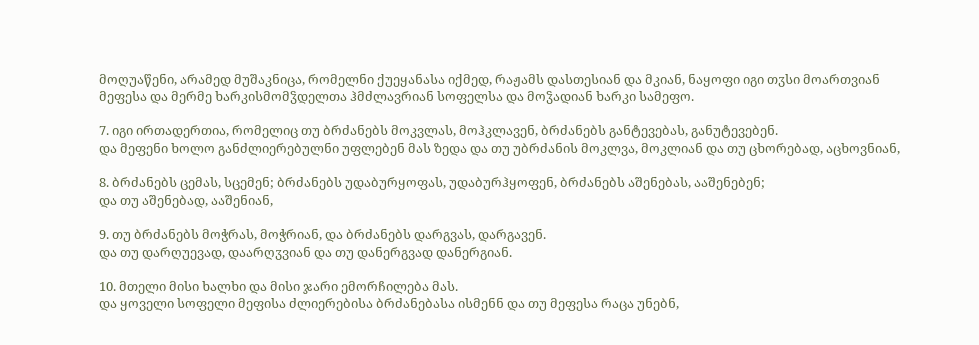მოღუაწენი, არამედ მუშაკნიცა, რომელნი ქუეყანასა იქმედ, რაჟამს დასთესიან და მკიან, ნაყოფი იგი თჳსი მოართვიან მეფესა და მერმე ხარკისმომჴდელთა ჰმძლავრიან სოფელსა და მოჴადიან ხარკი სამეფო.

7. იგი ირთადერთია, რომელიც თუ ბრძანებს მოკვლას, მოჰკლავენ, ბრძანებს განტევებას, განუტევებენ.
და მეფენი ხოლო განძლიერებულნი უფლებენ მას ზედა და თუ უბრძანის მოკლვა, მოკლიან და თუ ცხორებად, აცხოვნიან,

8. ბრძანებს ცემას, სცემენ; ბრძანებს უდაბურყოფას, უდაბურჰყოფენ, ბრძანებს აშენებას, ააშენებენ;
და თუ აშენებად, ააშენიან,

9. თუ ბრძანებს მოჭრას, მოჭრიან, და ბრძანებს დარგვას, დარგავენ.
და თუ დარღუევად, დაარღჳვიან და თუ დანერგვად დანერგიან.

10. მთელი მისი ხალხი და მისი ჯარი ემორჩილება მას.
და ყოველი სოფელი მეფისა ძლიერებისა ბრძანებასა ისმენნ და თუ მეფესა რაცა უნებნ,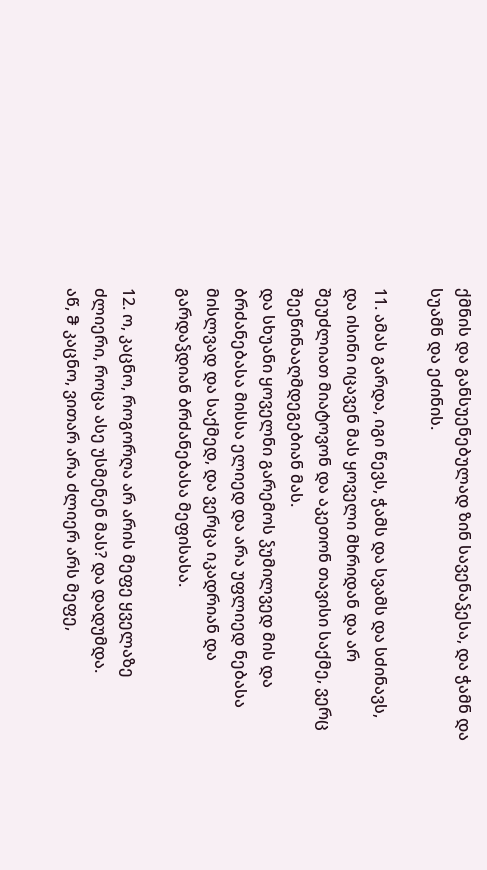ქმნის და განსუენებულად ზინ სავენაჴესა, და ჭამნ და სუამნ და ეძინის.

11. ამას გარდა, იგი წევს, ჭამს და სვამს და სძინავს, და ისინი იცავენ მას ყოველი მხრიდან და არ შეუძლიათ მიატოვონ და აკეთონ თავისი საქმე, ვერც შეეწინააღმდეგებიან მას.
და სხუანი ყოველნი გარემოს ჴუმილვედ მის და ბრძანებასა მისსა ელიედ და არა უფლიედ ნებასა მისლვად და საქმედ, და ვერცა იკადრიან და გარდაჴდიან ბრძანებასა მეფისასა.

12. ო, კაცნო, როგორღა არ არის მეფე ყველაზე ძლიერი, როცა ასე უსმენენ მას? და დადუმდა.
აწ, ჵ კაცნო, ვითარ არა ძლიერ არს მეფე,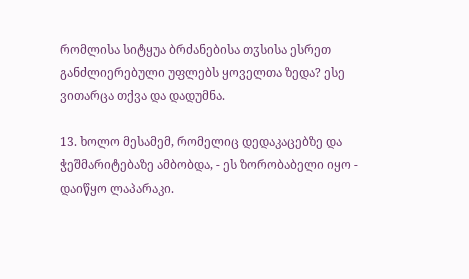რომლისა სიტყუა ბრძანებისა თჳსისა ესრეთ განძლიერებული უფლებს ყოველთა ზედა? ესე ვითარცა თქვა და დადუმნა.

13. ხოლო მესამემ, რომელიც დედაკაცებზე და ჭეშმარიტებაზე ამბობდა, - ეს ზორობაბელი იყო - დაიწყო ლაპარაკი.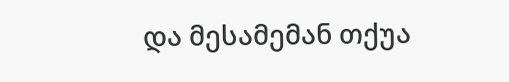და მესამემან თქუა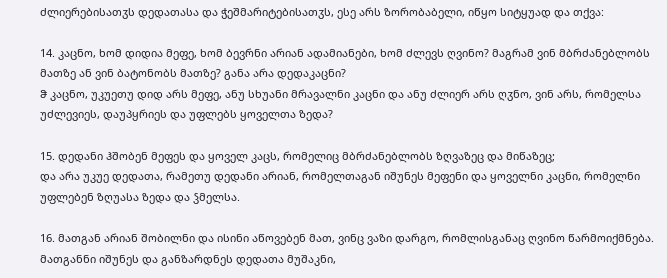ძლიერებისათჳს დედათასა და ჭეშმარიტებისათჳს, ესე არს ზორობაბელი, იწყო სიტყუად და თქვა:

14. კაცნო, ხომ დიდია მეფე, ხომ ბევრნი არიან ადამიანები, ხომ ძლევს ღვინო? მაგრამ ვინ მბრძანებლობს მათზე ან ვინ ბატონობს მათზე? განა არა დედაკაცნი?
ჵ კაცნო, უკუეთუ დიდ არს მეფე, ანუ სხუანი მრავალნი კაცნი და ანუ ძლიერ არს ღჳნო, ვინ არს, რომელსა უძლევიეს, დაუპყრიეს და უფლებს ყოველთა ზედა?

15. დედანი ჰშობენ მეფეს და ყოველ კაცს, რომელიც მბრძანებლობს ზღვაზეც და მიწაზეც;
და არა უკუე დედათა, რამეთუ დედანი არიან, რომელთაგან იშუნეს მეფენი და ყოველნი კაცნი, რომელნი უფლებენ ზღუასა ზედა და ჴმელსა.

16. მათგან არიან შობილნი და ისინი აწოვებენ მათ, ვინც ვაზი დარგო, რომლისგანაც ღვინო წარმოიქმნება.
მათგანნი იშუნეს და განზარდნეს დედათა მუშაკნი,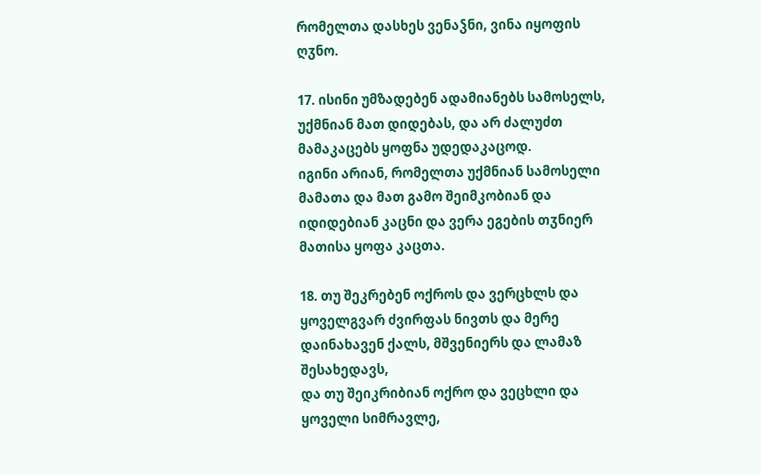რომელთა დასხეს ვენაჴნი, ვინა იყოფის ღჳნო.

17. ისინი უმზადებენ ადამიანებს სამოსელს, უქმნიან მათ დიდებას, და არ ძალუძთ მამაკაცებს ყოფნა უდედაკაცოდ.
იგინი არიან, რომელთა უქმნიან სამოსელი მამათა და მათ გამო შეიმკობიან და იდიდებიან კაცნი და ვერა ეგების თჳნიერ მათისა ყოფა კაცთა.

18. თუ შეკრებენ ოქროს და ვერცხლს და ყოველგვარ ძვირფას ნივთს და მერე დაინახავენ ქალს, მშვენიერს და ლამაზ შესახედავს,
და თუ შეიკრიბიან ოქრო და ვეცხლი და ყოველი სიმრავლე,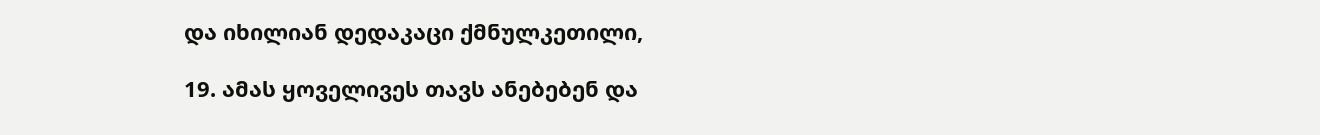და იხილიან დედაკაცი ქმნულკეთილი,

19. ამას ყოველივეს თავს ანებებენ და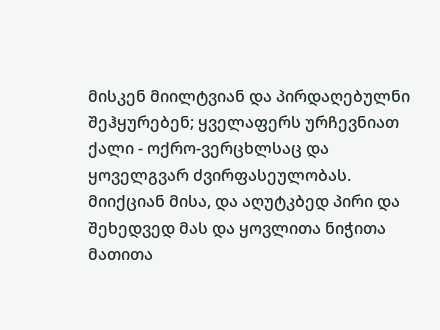მისკენ მიილტვიან და პირდაღებულნი შეჰყურებენ; ყველაფერს ურჩევნიათ ქალი - ოქრო-ვერცხლსაც და ყოველგვარ ძვირფასეულობას.
მიიქციან მისა, და აღუტკბედ პირი და შეხედვედ მას და ყოვლითა ნიჭითა მათითა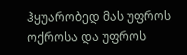ჰყუარობედ მას უფროს ოქროსა და უფროს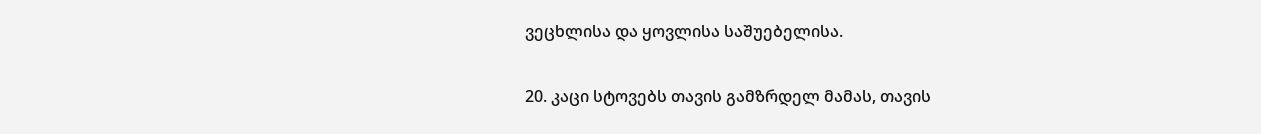ვეცხლისა და ყოვლისა საშუებელისა.

20. კაცი სტოვებს თავის გამზრდელ მამას, თავის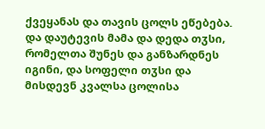ქვეყანას და თავის ცოლს ეწებება.
და დაუტევის მამა და დედა თჳსი, რომელთა შუნეს და განზარდნეს იგინი, და სოფელი თჳსი და მისდევნ კვალსა ცოლისა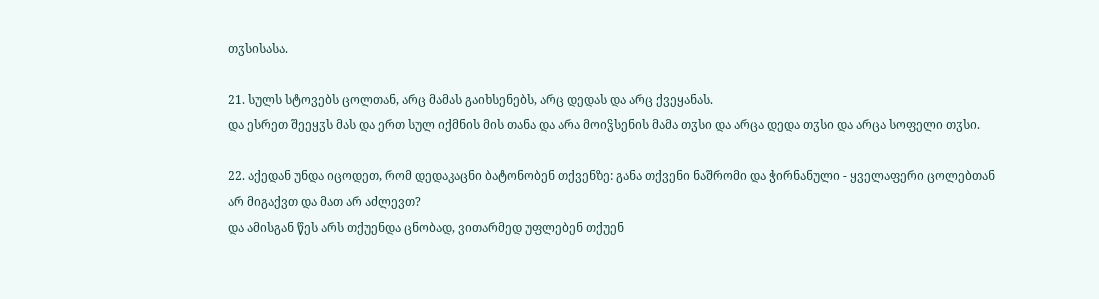თჳსისასა.

21. სულს სტოვებს ცოლთან, არც მამას გაიხსენებს, არც დედას და არც ქვეყანას.
და ესრეთ შეეყჳს მას და ერთ სულ იქმნის მის თანა და არა მოიჴსენის მამა თჳსი და არცა დედა თჳსი და არცა სოფელი თჳსი.

22. აქედან უნდა იცოდეთ, რომ დედაკაცნი ბატონობენ თქვენზე: განა თქვენი ნაშრომი და ჭირნანული - ყველაფერი ცოლებთან არ მიგაქვთ და მათ არ აძლევთ?
და ამისგან წეს არს თქუენდა ცნობად, ვითარმედ უფლებენ თქუენ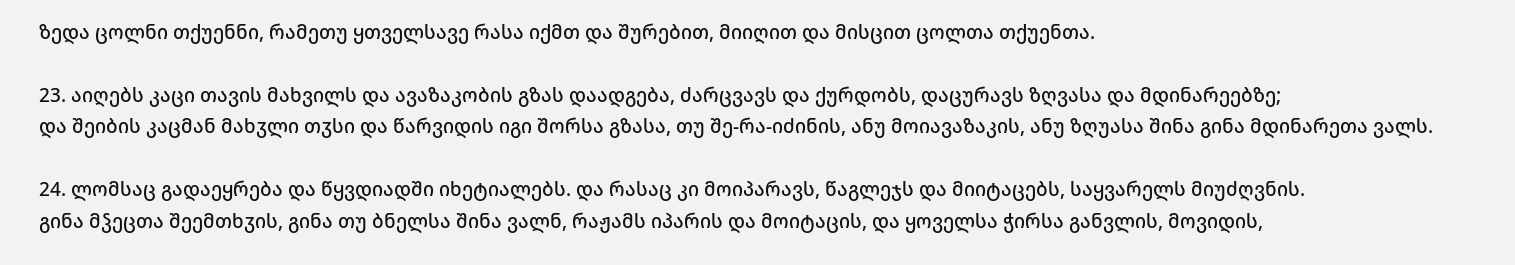ზედა ცოლნი თქუენნი, რამეთუ ყთველსავე რასა იქმთ და შურებით, მიიღით და მისცით ცოლთა თქუენთა.

23. აიღებს კაცი თავის მახვილს და ავაზაკობის გზას დაადგება, ძარცვავს და ქურდობს, დაცურავს ზღვასა და მდინარეებზე;
და შეიბის კაცმან მახჳლი თჳსი და წარვიდის იგი შორსა გზასა, თუ შე-რა-იძინის, ანუ მოიავაზაკის, ანუ ზღუასა შინა გინა მდინარეთა ვალს.

24. ლომსაც გადაეყრება და წყვდიადში იხეტიალებს. და რასაც კი მოიპარავს, წაგლეჯს და მიიტაცებს, საყვარელს მიუძღვნის.
გინა მჴეცთა შეემთხჳის, გინა თუ ბნელსა შინა ვალნ, რაჟამს იპარის და მოიტაცის, და ყოველსა ჭირსა განვლის, მოვიდის,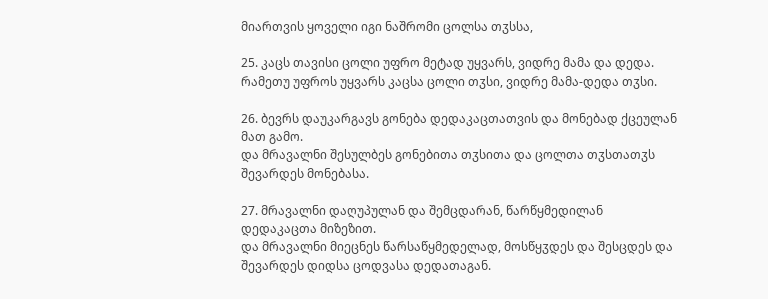მიართვის ყოველი იგი ნაშრომი ცოლსა თჳსსა,

25. კაცს თავისი ცოლი უფრო მეტად უყვარს, ვიდრე მამა და დედა.
რამეთუ უფროს უყვარს კაცსა ცოლი თჳსი, ვიდრე მამა-დედა თჳსი.

26. ბევრს დაუკარგავს გონება დედაკაცთათვის და მონებად ქცეულან მათ გამო.
და მრავალნი შესულბეს გონებითა თჳსითა და ცოლთა თჳსთათჳს შევარდეს მონებასა.

27. მრავალნი დაღუპულან და შემცდარან, წარწყმედილან დედაკაცთა მიზეზით.
და მრავალნი მიეცნეს წარსაწყმედელად, მოსწყჳდეს და შესცდეს და შევარდეს დიდსა ცოდვასა დედათაგან.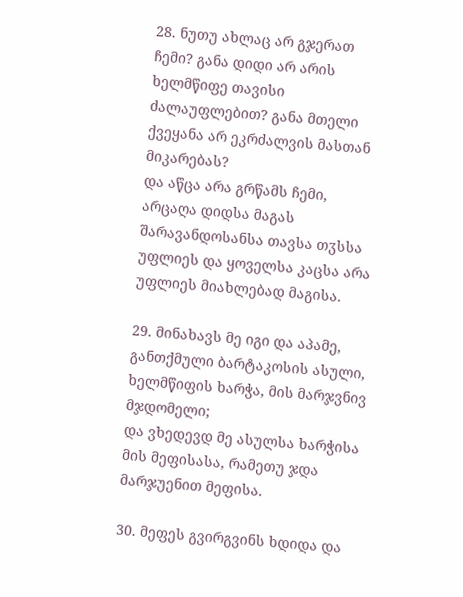28. ნუთუ ახლაც არ გჯერათ ჩემი? განა დიდი არ არის ხელმწიფე თავისი ძალაუფლებით? განა მთელი ქვეყანა არ ეკრძალვის მასთან მიკარებას?
და აწცა არა გრწამს ჩემი, არცაღა დიდსა მაგას შარავანდოსანსა თავსა თჳსსა უფლიეს და ყოველსა კაცსა არა უფლიეს მიახლებად მაგისა.

29. მინახავს მე იგი და აპამე, განთქმული ბარტაკოსის ასული, ხელმწიფის ხარჭა, მის მარჯვნივ მჯდომელი;
და ვხედევდ მე ასულსა ხარჭისა მის მეფისასა, რამეთუ ჯდა მარჯუენით მეფისა.

30. მეფეს გვირგვინს ხდიდა და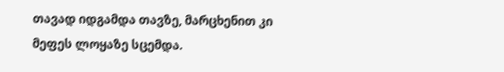თავად იდგამდა თავზე, მარცხენით კი მეფეს ლოყაზე სცემდა.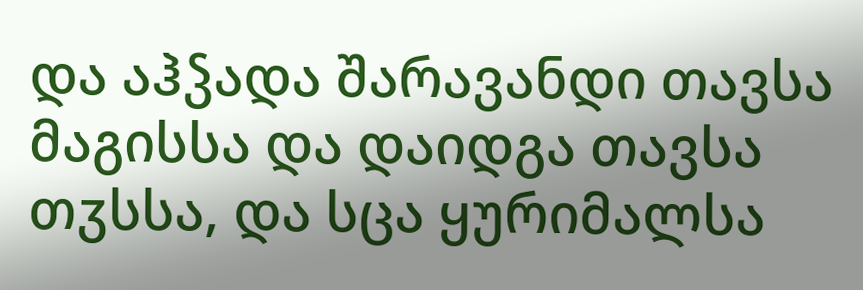და აჰჴადა შარავანდი თავსა მაგისსა და დაიდგა თავსა თჳსსა, და სცა ყურიმალსა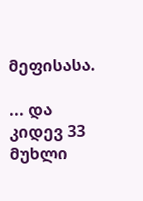მეფისასა.

... და კიდევ 33 მუხლი